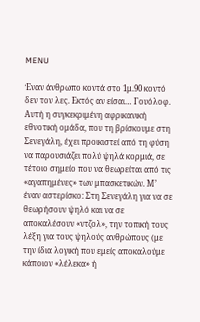MENU

Έναν άνθρωπο κοντά στο 1μ.90 κοντό δεν τον λες. Εκτός αν είσαι… Γουόλοφ. Αυτή η συγκεκριμένη αφρικανική εθνοτική ομάδα, που τη βρίσκουμε στη Σενεγάλη, έχει προικιστεί από τη φύση να παρουσιάζει πολύ ψηλά κορμιά, σε τέτοιο σημείο που να θεωρείται από τις «αγαπημένες» των μπασκετικών. Μ’ έναν αστερίσκο: Στη Σενεγάλη για να σε θεωρήσουν ψηλό και να σε αποκαλέσουν «ντζολ», την τοπική τους λέξη για τους ψηλούς ανθρώπους (με την ίδια λογική που εμείς αποκαλούμε κάποιον «λέλεκα» ή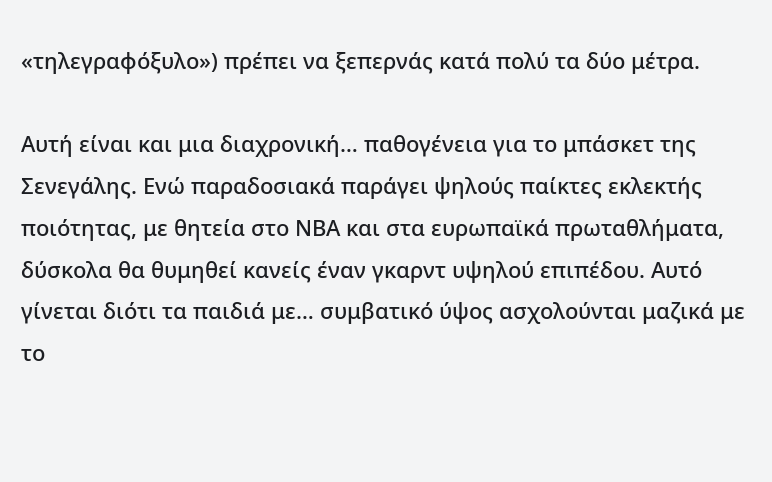«τηλεγραφόξυλο») πρέπει να ξεπερνάς κατά πολύ τα δύο μέτρα.

Αυτή είναι και μια διαχρονική… παθογένεια για το μπάσκετ της Σενεγάλης. Ενώ παραδοσιακά παράγει ψηλούς παίκτες εκλεκτής ποιότητας, με θητεία στο ΝΒΑ και στα ευρωπαϊκά πρωταθλήματα, δύσκολα θα θυμηθεί κανείς έναν γκαρντ υψηλού επιπέδου. Αυτό γίνεται διότι τα παιδιά με… συμβατικό ύψος ασχολούνται μαζικά με το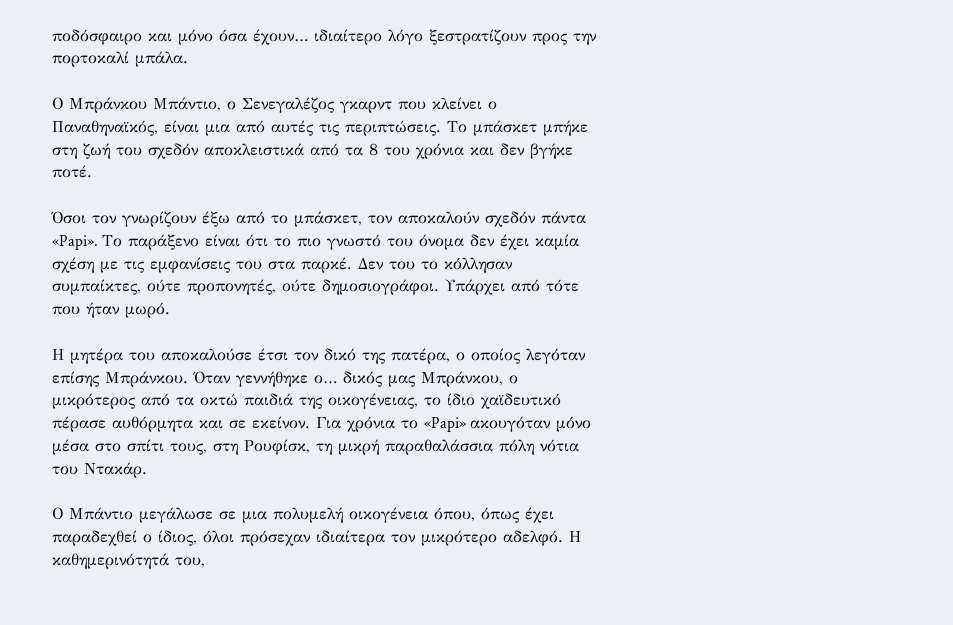ποδόσφαιρο και μόνο όσα έχουν… ιδιαίτερο λόγο ξεστρατίζουν προς την πορτοκαλί μπάλα.

Ο Μπράνκου Μπάντιο, ο Σενεγαλέζος γκαρντ που κλείνει ο Παναθηναϊκός, είναι μια από αυτές τις περιπτώσεις. Το μπάσκετ μπήκε στη ζωή του σχεδόν αποκλειστικά από τα 8 του χρόνια και δεν βγήκε ποτέ.

Όσοι τον γνωρίζουν έξω από το μπάσκετ, τον αποκαλούν σχεδόν πάντα «Papi». Το παράξενο είναι ότι το πιο γνωστό του όνομα δεν έχει καμία σχέση με τις εμφανίσεις του στα παρκέ. Δεν του το κόλλησαν συμπαίκτες, ούτε προπονητές, ούτε δημοσιογράφοι. Υπάρχει από τότε που ήταν μωρό.

Η μητέρα του αποκαλούσε έτσι τον δικό της πατέρα, ο οποίος λεγόταν επίσης Μπράνκου. Όταν γεννήθηκε ο… δικός μας Μπράνκου, ο μικρότερος από τα οκτώ παιδιά της οικογένειας, το ίδιο χαϊδευτικό πέρασε αυθόρμητα και σε εκείνον. Για χρόνια το «Papi» ακουγόταν μόνο μέσα στο σπίτι τους, στη Ρουφίσκ, τη μικρή παραθαλάσσια πόλη νότια του Ντακάρ.

Ο Μπάντιο μεγάλωσε σε μια πολυμελή οικογένεια όπου, όπως έχει παραδεχθεί ο ίδιος, όλοι πρόσεχαν ιδιαίτερα τον μικρότερο αδελφό. Η καθημερινότητά του,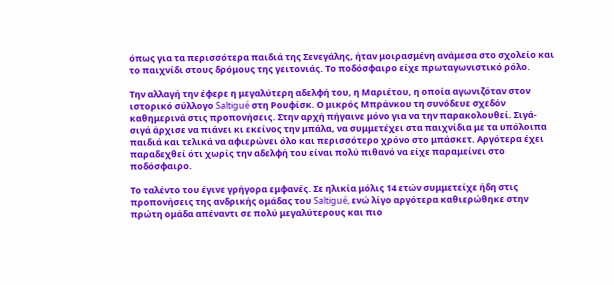όπως για τα περισσότερα παιδιά της Σενεγάλης, ήταν μοιρασμένη ανάμεσα στο σχολείο και το παιχνίδι στους δρόμους της γειτονιάς. Το ποδόσφαιρο είχε πρωταγωνιστικό ρόλο.

Την αλλαγή την έφερε η μεγαλύτερη αδελφή του, η Μαριέτου, η οποία αγωνιζόταν στον ιστορικό σύλλογο Saltigué στη Ρουφίσκ. Ο μικρός Μπράνκου τη συνόδευε σχεδόν καθημερινά στις προπονήσεις. Στην αρχή πήγαινε μόνο για να την παρακολουθεί. Σιγά-σιγά άρχισε να πιάνει κι εκείνος την μπάλα, να συμμετέχει στα παιχνίδια με τα υπόλοιπα παιδιά και τελικά να αφιερώνει όλο και περισσότερο χρόνο στο μπάσκετ. Αργότερα έχει παραδεχθεί ότι χωρίς την αδελφή του είναι πολύ πιθανό να είχε παραμείνει στο ποδόσφαιρο.

Το ταλέντο του έγινε γρήγορα εμφανές. Σε ηλικία μόλις 14 ετών συμμετείχε ήδη στις προπονήσεις της ανδρικής ομάδας του Saltigué, ενώ λίγο αργότερα καθιερώθηκε στην πρώτη ομάδα απέναντι σε πολύ μεγαλύτερους και πιο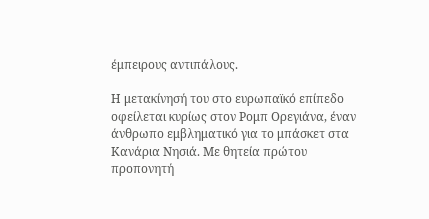έμπειρους αντιπάλους.

Η μετακίνησή του στο ευρωπαϊκό επίπεδο οφείλεται κυρίως στον Ρομπ Ορεγιάνα, έναν άνθρωπο εμβληματικό για το μπάσκετ στα Κανάρια Νησιά. Με θητεία πρώτου προπονητή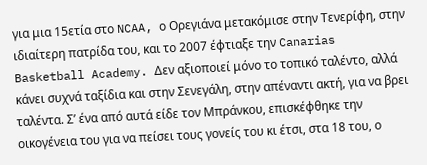για μια 15ετία στο NCAA, ο Ορεγιάνα μετακόμισε στην Τενερίφη, στην ιδιαίτερη πατρίδα του, και το 2007 έφτιαξε την Canarias Basketball Academy. Δεν αξιοποιεί μόνο το τοπικό ταλέντο, αλλά κάνει συχνά ταξίδια και στην Σενεγάλη, στην απέναντι ακτή, για να βρει ταλέντα. Σ’ ένα από αυτά είδε τον Μπράνκου, επισκέφθηκε την οικογένεια του για να πείσει τους γονείς του κι έτσι, στα 18 του, ο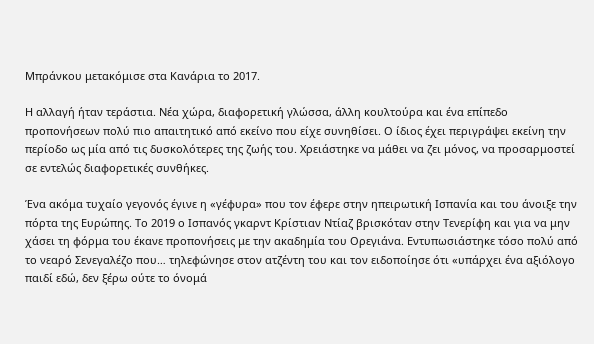Μπράνκου μετακόμισε στα Κανάρια το 2017.

Η αλλαγή ήταν τεράστια. Νέα χώρα, διαφορετική γλώσσα, άλλη κουλτούρα και ένα επίπεδο προπονήσεων πολύ πιο απαιτητικό από εκείνο που είχε συνηθίσει. Ο ίδιος έχει περιγράψει εκείνη την περίοδο ως μία από τις δυσκολότερες της ζωής του. Χρειάστηκε να μάθει να ζει μόνος, να προσαρμοστεί σε εντελώς διαφορετικές συνθήκες.

Ένα ακόμα τυχαίο γεγονός έγινε η «γέφυρα» που τον έφερε στην ηπειρωτική Ισπανία και του άνοιξε την πόρτα της Ευρώπης. Το 2019 ο Ισπανός γκαρντ Κρίστιαν Ντίαζ βρισκόταν στην Τενερίφη και για να μην χάσει τη φόρμα του έκανε προπονήσεις με την ακαδημία του Ορεγιάνα. Εντυπωσιάστηκε τόσο πολύ από το νεαρό Σενεγαλέζο που… τηλεφώνησε στον ατζέντη του και τον ειδοποίησε ότι «υπάρχει ένα αξιόλογο παιδί εδώ, δεν ξέρω ούτε το όνομά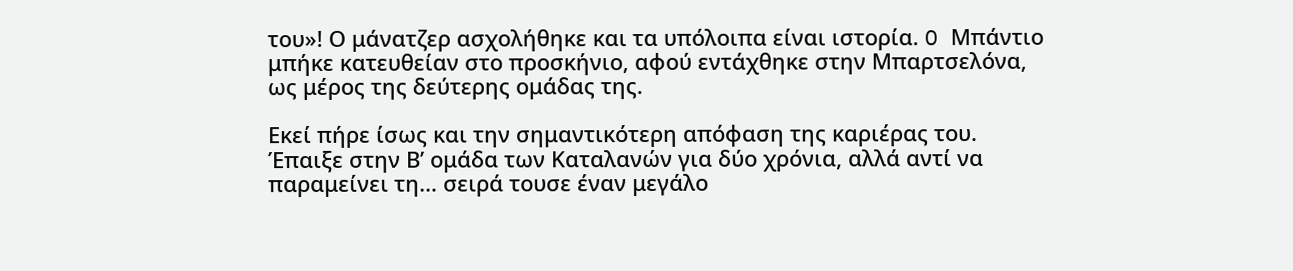του»! Ο μάνατζερ ασχολήθηκε και τα υπόλοιπα είναι ιστορία. O Μπάντιο μπήκε κατευθείαν στο προσκήνιο, αφού εντάχθηκε στην Μπαρτσελόνα, ως μέρος της δεύτερης ομάδας της.

Εκεί πήρε ίσως και την σημαντικότερη απόφαση της καριέρας του. Έπαιξε στην Β’ ομάδα των Καταλανών για δύο χρόνια, αλλά αντί να παραμείνει τη… σειρά τουσε έναν μεγάλο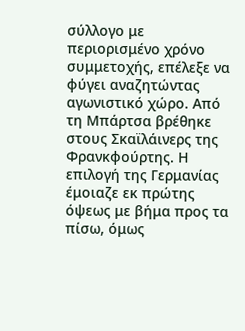σύλλογο με περιορισμένο χρόνο συμμετοχής, επέλεξε να φύγει αναζητώντας αγωνιστικό χώρο. Από τη Μπάρτσα βρέθηκε στους Σκαϊλάινερς της Φρανκφούρτης. Η επιλογή της Γερμανίας έμοιαζε εκ πρώτης όψεως με βήμα προς τα πίσω, όμως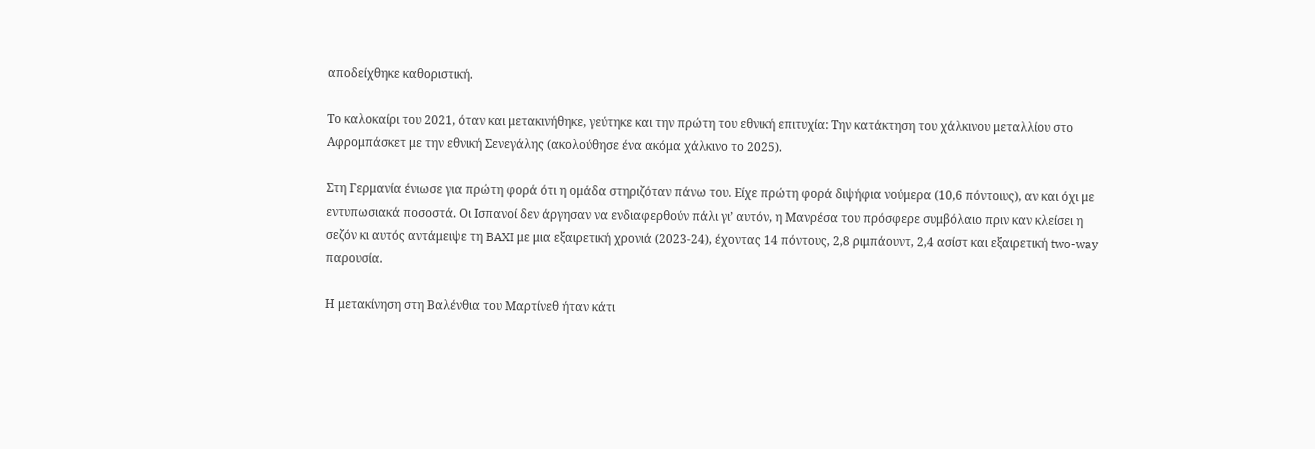αποδείχθηκε καθοριστική.

Το καλοκαίρι του 2021, όταν και μετακινήθηκε, γεύτηκε και την πρώτη του εθνική επιτυχία: Την κατάκτηση του χάλκινου μεταλλίου στο Αφρομπάσκετ με την εθνική Σενεγάλης (ακολούθησε ένα ακόμα χάλκινο το 2025).

Στη Γερμανία ένιωσε για πρώτη φορά ότι η ομάδα στηριζόταν πάνω του. Είχε πρώτη φορά διψήφια νούμερα (10,6 πόντοιυς), αν και όχι με εντυπωσιακά ποσοστά. Οι Ισπανοί δεν άργησαν να ενδιαφερθούν πάλι γι’ αυτόν, η Μανρέσα του πρόσφερε συμβόλαιο πριν καν κλείσει η σεζόν κι αυτός αντάμειψε τη BAXI με μια εξαιρετική χρονιά (2023-24), έχοντας 14 πόντους, 2,8 ριμπάουντ, 2,4 ασίστ και εξαιρετική two-way παρουσία.

Η μετακίνηση στη Βαλένθια του Μαρτίνεθ ήταν κάτι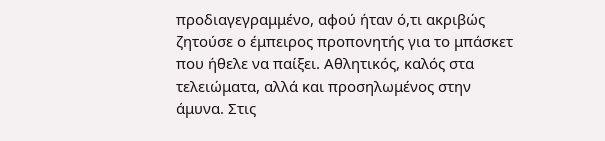προδιαγεγραμμένο, αφού ήταν ό,τι ακριβώς ζητούσε ο έμπειρος προπονητής για το μπάσκετ που ήθελε να παίξει. Αθλητικός, καλός στα τελειώματα, αλλά και προσηλωμένος στην άμυνα. Στις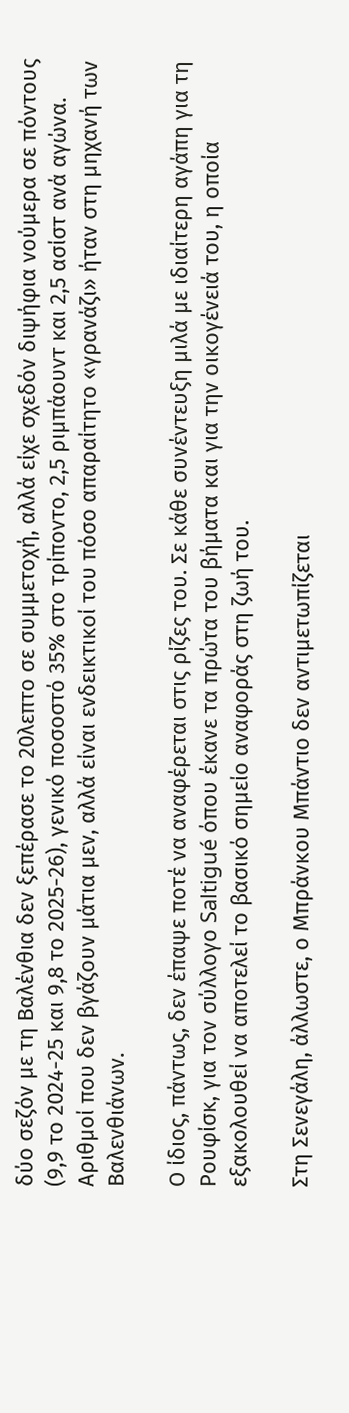δύο σεζόν με τη Βαλένθια δεν ξεπέρασε το 20λεπτο σε συμμετοχή, αλλά είχε σχεδόν διψήφια νούμερα σε πόντους (9,9 το 2024-25 και 9,8 το 2025-26), γενικό ποσοστό 35% στο τρίποντο, 2,5 ριμπάουντ και 2,5 ασίστ ανά αγώνα. Αριθμοί που δεν βγάζουν μάτια μεν, αλλά είναι ενδεικτικοί του πόσο απαραίτητο «γρανάζι» ήταν στη μηχανή των Βαλενθιάνων.

Ο ίδιος, πάντως, δεν έπαψε ποτέ να αναφέρεται στις ρίζες του. Σε κάθε συνέντευξη μιλά με ιδιαίτερη αγάπη για τη Ρουφίσκ, για τον σύλλογο Saltigué όπου έκανε τα πρώτα του βήματα και για την οικογένειά του, η οποία εξακολουθεί να αποτελεί το βασικό σημείο αναφοράς στη ζωή του.

Στη Σενεγάλη, άλλωστε, ο Μπράνκου Μπάντιο δεν αντιμετωπίζεται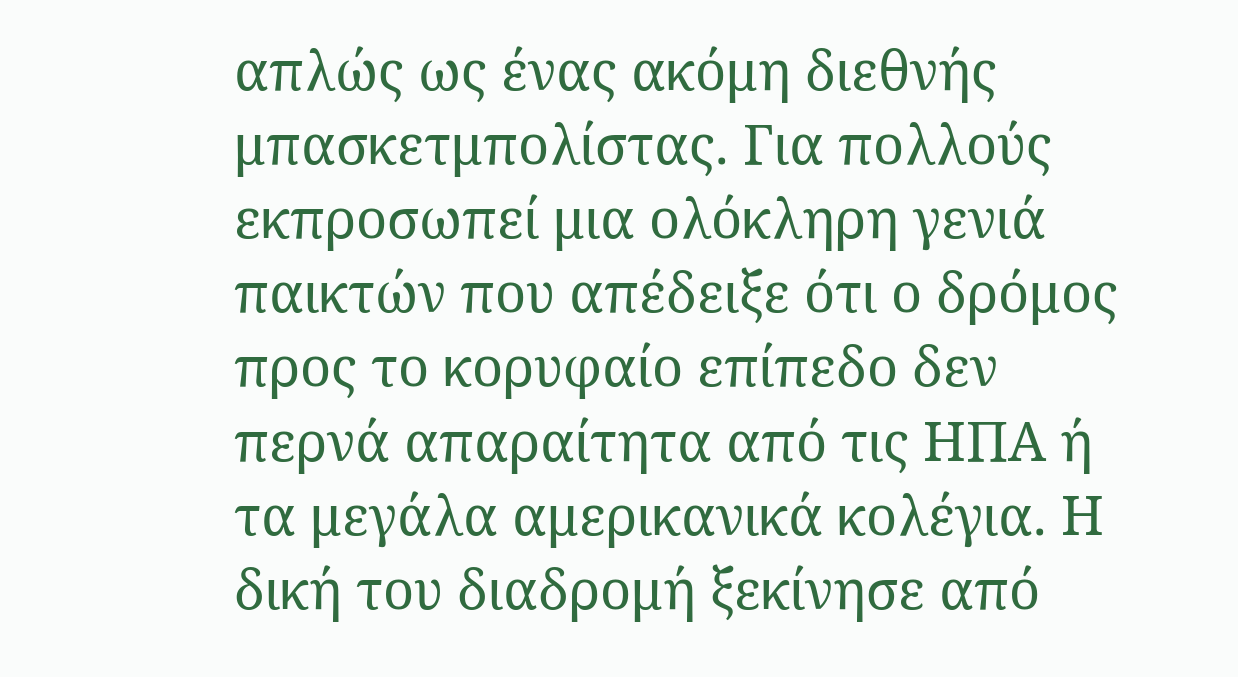απλώς ως ένας ακόμη διεθνής μπασκετμπολίστας. Για πολλούς εκπροσωπεί μια ολόκληρη γενιά παικτών που απέδειξε ότι ο δρόμος προς το κορυφαίο επίπεδο δεν περνά απαραίτητα από τις ΗΠΑ ή τα μεγάλα αμερικανικά κολέγια. Η δική του διαδρομή ξεκίνησε από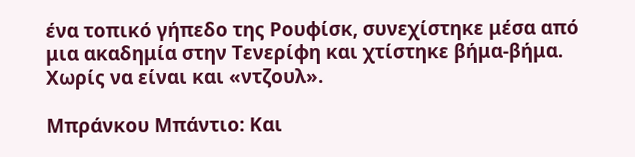ένα τοπικό γήπεδο της Ρουφίσκ, συνεχίστηκε μέσα από μια ακαδημία στην Τενερίφη και χτίστηκε βήμα-βήμα. Χωρίς να είναι και «ντζουλ».

Μπράνκου Μπάντιο: Και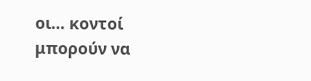οι… κοντοί μπορούν να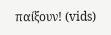παίξουν! (vids)